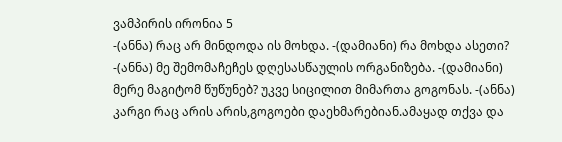ვამპირის ირონია 5
-(ანნა) რაც არ მინდოდა ის მოხდა. -(დამიანი) რა მოხდა ასეთი? -(ანნა) მე შემომაჩეჩეს დღესასწაულის ორგანიზება. -(დამიანი) მერე მაგიტომ წუწუნებ? უკვე სიცილით მიმართა გოგონას. -(ანნა) კარგი რაც არის არის,გოგოები დაეხმარებიან.ამაყად თქვა და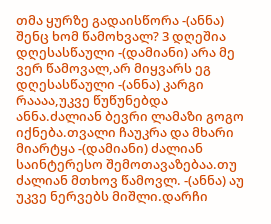თმა ყურზე გადაისწორა -(ანნა) შენც ხომ წამოხვალ? 3 დღეშია დღესასწაული -(დამიანი) არა მე ვერ წამოვალ,არ მიყვარს ეგ დღესასწაული -(ანნა) კარგი რაააა,უკვე წუწუნებდა ანნა.ძალიან ბევრი ლამაზი გოგო იქნება.თვალი ჩაუკრა და მხარი მიარტყა -(დამიანი) ძალიან საინტერესო შემოთავაზებაა.თუ ძალიან მთხოვ წამოვლ. -(ანნა) აუ უკვე ნერვებს მიშლი.დარჩი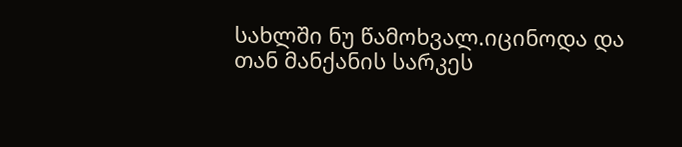სახლში ნუ წამოხვალ.იცინოდა და თან მანქანის სარკეს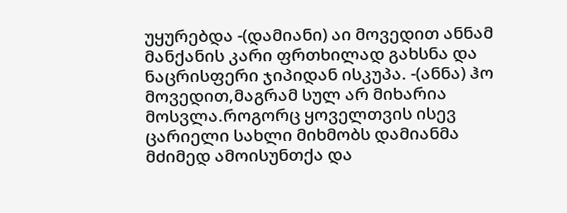უყურებდა -(დამიანი) აი მოვედით ანნამ მანქანის კარი ფრთხილად გახსნა და ნაცრისფერი ჯიპიდან ისკუპა. -(ანნა) ჰო მოვედით,მაგრამ სულ არ მიხარია მოსვლა.როგორც ყოველთვის ისევ ცარიელი სახლი მიხმობს დამიანმა მძიმედ ამოისუნთქა და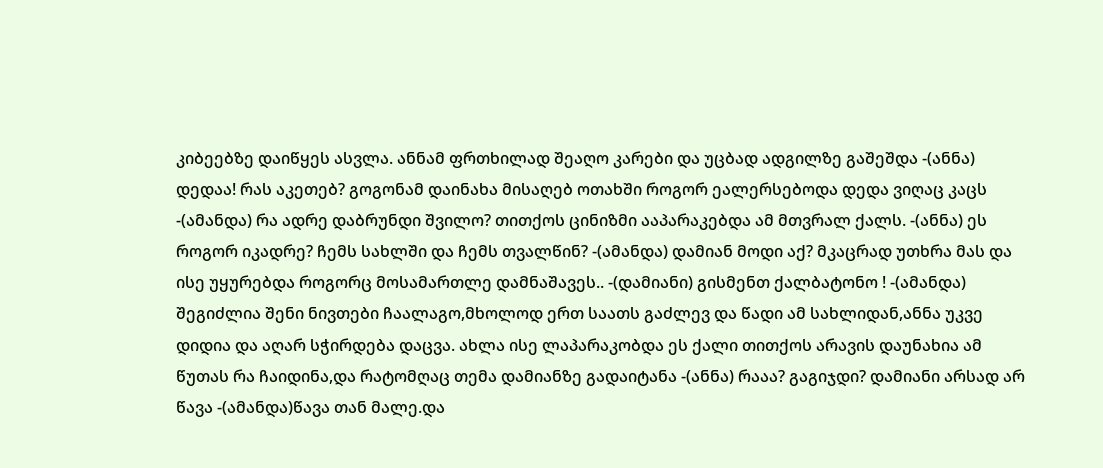კიბეებზე დაიწყეს ასვლა. ანნამ ფრთხილად შეაღო კარები და უცბად ადგილზე გაშეშდა -(ანნა) დედაა! რას აკეთებ? გოგონამ დაინახა მისაღებ ოთახში როგორ ეალერსებოდა დედა ვიღაც კაცს -(ამანდა) რა ადრე დაბრუნდი შვილო? თითქოს ცინიზმი ააპარაკებდა ამ მთვრალ ქალს. -(ანნა) ეს როგორ იკადრე? ჩემს სახლში და ჩემს თვალწინ? -(ამანდა) დამიან მოდი აქ? მკაცრად უთხრა მას და ისე უყურებდა როგორც მოსამართლე დამნაშავეს.. -(დამიანი) გისმენთ ქალბატონო ! -(ამანდა) შეგიძლია შენი ნივთები ჩაალაგო,მხოლოდ ერთ საათს გაძლევ და წადი ამ სახლიდან,ანნა უკვე დიდია და აღარ სჭირდება დაცვა. ახლა ისე ლაპარაკობდა ეს ქალი თითქოს არავის დაუნახია ამ წუთას რა ჩაიდინა,და რატომღაც თემა დამიანზე გადაიტანა -(ანნა) რააა? გაგიჯდი? დამიანი არსად არ წავა -(ამანდა)წავა თან მალე.და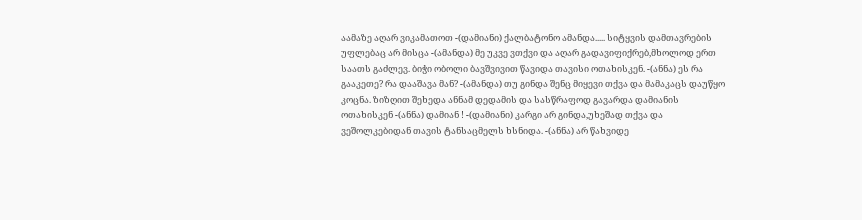აამაზე აღარ ვიკამათოთ -(დამიანი) ქალბატონო ამანდა..... სიტყვის დამთავრების უფლებაც არ მისცა -(ამანდა) მე უკვე ვთქვი და აღარ გადავიფიქრებ,მხოლოდ ერთ საათს გაძლევ. ბიჭი ობოლი ბავშვივით წავიდა თავისი ოთახისკენ. -(ანნა) ეს რა გააკეთე? რა დააშავა მან? -(ამანდა) თუ გინდა შენც მიყევი თქვა და მამაკაცს დაუწყო კოცნა. ზიზღით შეხედა ანნამ დედამის და სასწრაფოდ გავარდა დამიანის ოთახისკენ -(ანნა) დამიან ! -(დამიანი) კარგი არ გინდა,უხეშად თქვა და ვეშოლკებიდან თავის ტანსაცმელს ხსნიდა. -(ანნა) არ წახვიდე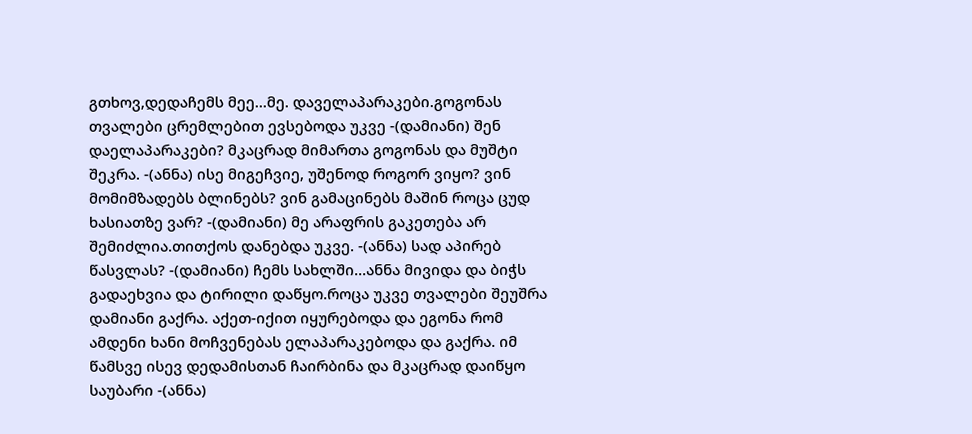გთხოვ,დედაჩემს მეე...მე. დაველაპარაკები.გოგონას თვალები ცრემლებით ევსებოდა უკვე -(დამიანი) შენ დაელაპარაკები? მკაცრად მიმართა გოგონას და მუშტი შეკრა. -(ანნა) ისე მიგეჩვიე, უშენოდ როგორ ვიყო? ვინ მომიმზადებს ბლინებს? ვინ გამაცინებს მაშინ როცა ცუდ ხასიათზე ვარ? -(დამიანი) მე არაფრის გაკეთება არ შემიძლია.თითქოს დანებდა უკვე. -(ანნა) სად აპირებ წასვლას? -(დამიანი) ჩემს სახლში...ანნა მივიდა და ბიჭს გადაეხვია და ტირილი დაწყო.როცა უკვე თვალები შეუშრა დამიანი გაქრა. აქეთ-იქით იყურებოდა და ეგონა რომ ამდენი ხანი მოჩვენებას ელაპარაკებოდა და გაქრა. იმ წამსვე ისევ დედამისთან ჩაირბინა და მკაცრად დაიწყო საუბარი -(ანნა)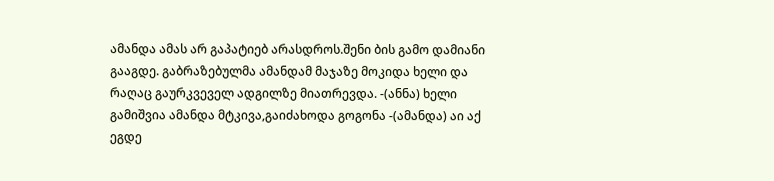ამანდა ამას არ გაპატიებ არასდროს.შენი ბის გამო დამიანი გააგდე. გაბრაზებულმა ამანდამ მაჯაზე მოკიდა ხელი და რაღაც გაურკვეველ ადგილზე მიათრევდა. -(ანნა) ხელი გამიშვია ამანდა მტკივა,გაიძახოდა გოგონა -(ამანდა) აი აქ ეგდე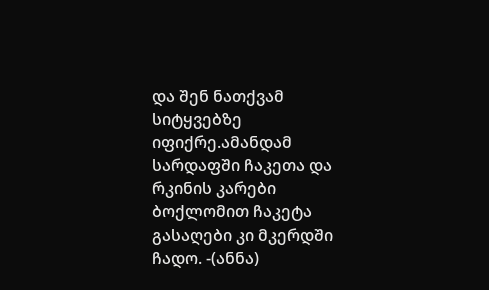და შენ ნათქვამ სიტყვებზე იფიქრე.ამანდამ სარდაფში ჩაკეთა და რკინის კარები ბოქლომით ჩაკეტა გასაღები კი მკერდში ჩადო. -(ანნა)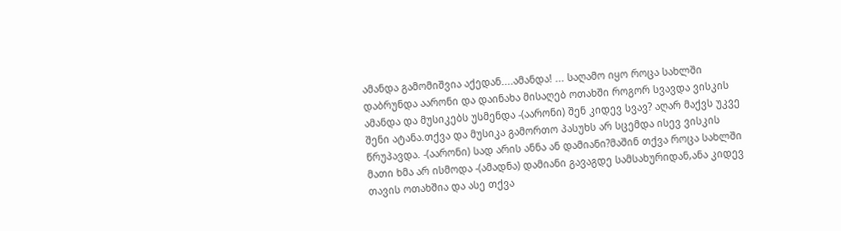ამანდა გამომიშვია აქედან....ამანდა! ... საღამო იყო როცა სახლში დაბრუნდა აარონი და დაინახა მისაღებ ოთახში როგორ სვავდა ვისკის ამანდა და მუსიკებს უსმენდა -(აარონი) შენ კიდევ სვავ? აღარ მაქვს უკვე შენი ატანა.თქვა და მუსიკა გამორთო პასუხს არ სცემდა ისევ ვისკის წრუპავდა. -(აარონი) სად არის ანნა ან დამიანი?მაშინ თქვა როცა სახლში მათი ხმა არ ისმოდა -(ამადნა) დამიანი გავაგდე სამსახურიდან,ანა კიდევ თავის ოთახშია და ასე თქვა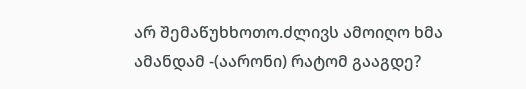არ შემაწუხხოთო.ძლივს ამოიღო ხმა ამანდამ -(აარონი) რატომ გააგდე?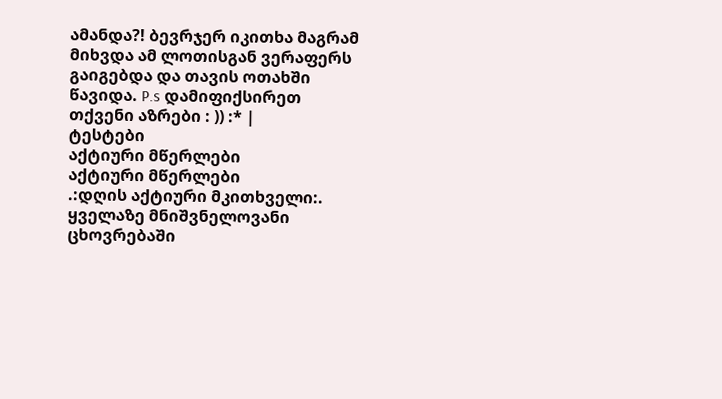ამანდა?! ბევრჯერ იკითხა მაგრამ მიხვდა ამ ლოთისგან ვერაფერს გაიგებდა და თავის ოთახში წავიდა. P.s დამიფიქსირეთ თქვენი აზრები : )) :* |
ტესტები
აქტიური მწერლები
აქტიური მწერლები
.:დღის აქტიური მკითხველი:.
ყველაზე მნიშვნელოვანი ცხოვრებაში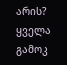არის?
ყველა გამოკ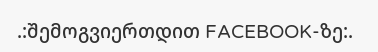.:შემოგვიერთდით FACEBOOK-ზე:.